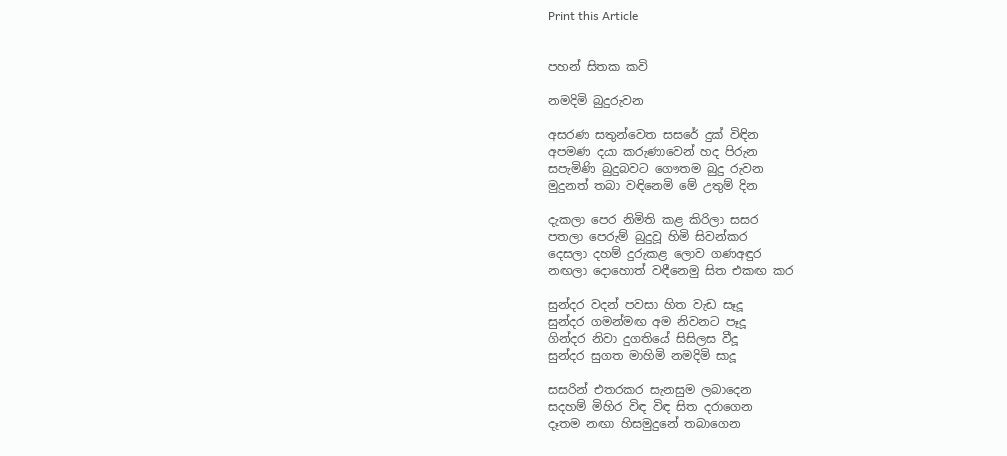Print this Article


පහන් සිතක කවි

නමදිමි බුදුරුවන

අසරණ සතුන්වෙත සසරේ දුක් විඳින
අපමණ දයා කරුණාවෙන් හද පිරුන
සපැමිණි බුදුබවට ගෞතම බුදු රුවන
මුදුනත් තබා වඳිනෙමි මේ උතුම් දින

දැකලා පෙර නිමිති කළ කිරිලා සසර
පතලා පෙරුම් බුදුවූ හිමි සිවන්කර
දෙසලා දහම් දුරුකළ ලොව ගණඅඳුර
නඟලා දොහොත් වඳීනෙමු සිත එකඟ කර

සුන්දර වදන් පවසා හිත වැඩ සෑදූ
සුන්දර ගමන්මඟ අම නිවනට පෑදූ
ගින්දර නිවා දුගතියේ සිසිලස වීදූ
සුන්දර සුගත මාහිමි නමදිමි සාදූ

සසරින් එතරකර සැනසුම ලබාදෙන
සදහම් මිහිර විඳ විඳ සිත දරාගෙන
දෑතම නඟා හිසමුදුනේ තබාගෙන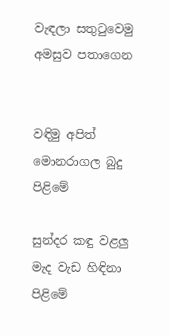වැඳලා සතුටුවෙමු අමසුව පතාගෙන


වඳිමු අපිත් මොනරාගල බුදු පිළිමේ

සුන්දර කඳු වළලු මැද වැඩ හිඳිනා පිළිමේ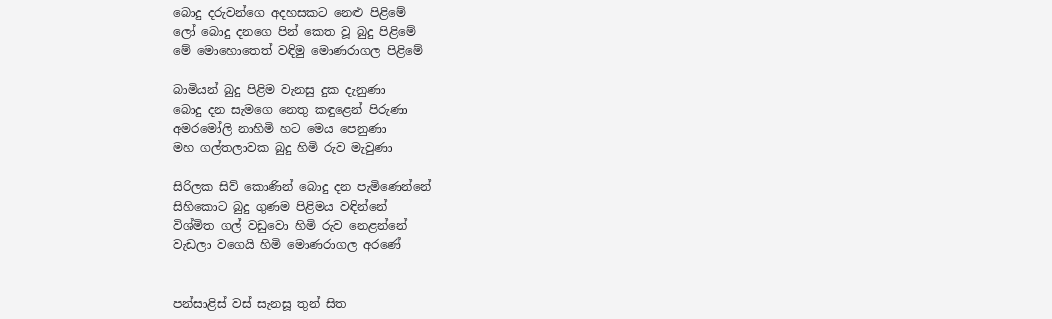බොදු දරුවන්ගෙ අදහසකට නෙළු පිළිමේ
ලෝ බොදු දනගෙ පින් කෙත වූ බුදු පිළිමේ
මේ මොහොතෙත් වඳිමු මොණරාගල පිළිමේ

බාමියන් බුදු පිළිම වැනසු දුක දැනුණා
බොදු දන සැමගෙ නෙතු කඳුළෙන් පිරුණා
අමරමෝලි නාහිමි හට මෙය පෙනුණා
මහ ගල්තලාවක බුදු හිමි රුව මැවුණා

සිරිලක සිව් කොණින් බොදු දන පැමිණෙන්නේ
සිහිකොට බුදු ගුණම පිළිමය වඳින්නේ
විශ්මිත ගල් වඩුවො හිමි රුව නෙළන්නේ
වැඩලා වගෙයි හිමි මොණරාගල අරණේ


පන්සාළිස් වස් සැනසූ තුන් සිත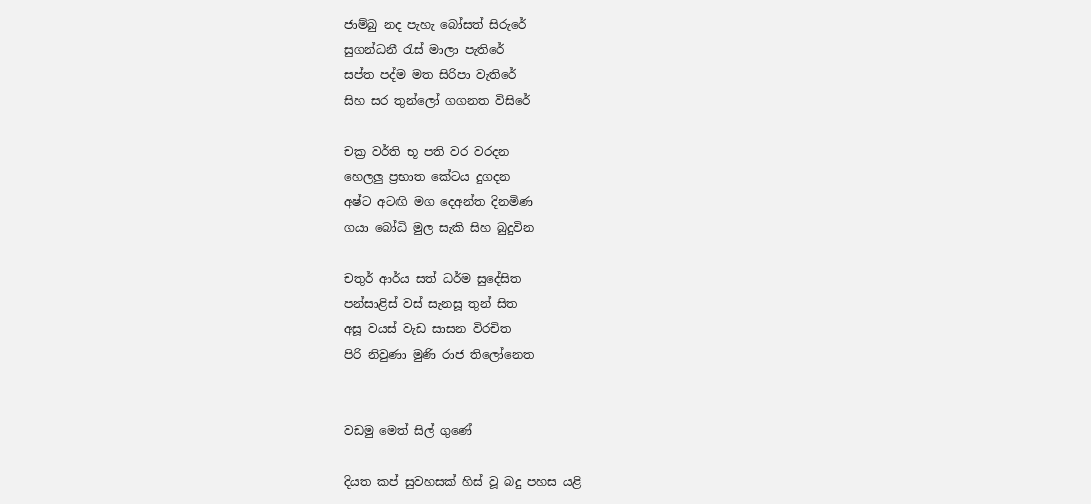ජාම්බු නද පැහැ බෝසත් සිරුරේ
සුගන්ධනී රැස් මාලා පැතිරේ
සප්ත පද්ම මත සිරිපා වැතිරේ
සිහ සර තුන්ලෝ ගගනත විසිරේ

චක්‍ර වර්ති භූ පති වර වරදන
හෙලලු ප්‍රභාත කේටය දුගදන
අෂ්ට අටඟි මග දෙඅන්ත දිනමිණ
ගයා බෝධි මුල සැකි සිහ බුදුවින

චතුර් ආර්ය සත් ධර්ම සුදේසිත
පන්සාළිස් වස් සැනසූ තුන් සිත
අසූ වයස් වැඩ සාසන විරචිත
පිරි නිවුණා මුණි රාජ තිලෝනෙත


වඩමු මෙත් සිල් ගුණේ

දියත කප් සුවහසක් හිස් වූ බදු පහස යළි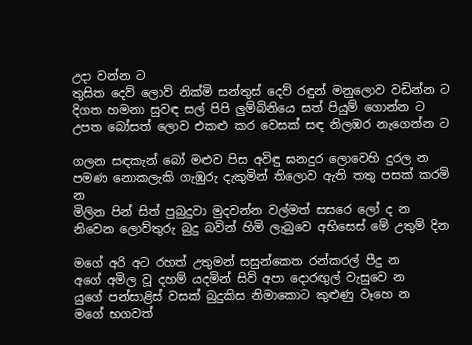උදා වන්න ට
තුසිත දෙව් ලොව් නික්මි සන්තුස් දෙව් රඳුන් මනුලොව වඩින්න ට
දිගත හමනා සුවඳ සල් පිපි ලුම්බිනියෙ සත් පියුම් ගොන්න ට
උපත බෝසත් ලොව එකළු කර වෙසක් සඳ නිලඹර නැගෙන්න ට

ගලන සඳකැන් බෝ මළුව පිස අවිඳු ඝනදුර ලොවෙහි දුරල න
පමණ නොකලැකි ගැඹුරු දැකුමින් තිලොව ඇති තතු පසක් කරමි න
මිලින පින් සිත් පුබුදුවා මුදවන්න වල්මත් සසරෙ ලෝ ද න
නිවෙන ලොව්තුරු බුදු බවින් හිමි ලැබුවෙ අභිසෙස් මේ උතුම් දින

මගේ අරි අට රහත් උතුමන් සසුන්කෙත රන්කරල් පීදු න
අගේ අමිල වූ දහම් යදමින් සිව් අපා දොරඟුල් වැසුවෙ න
යුගේ පන්සාළිස් වසක් බුදුකිස නිමාකොට කුළුණු වෑහෙ න
මගේ භගවත්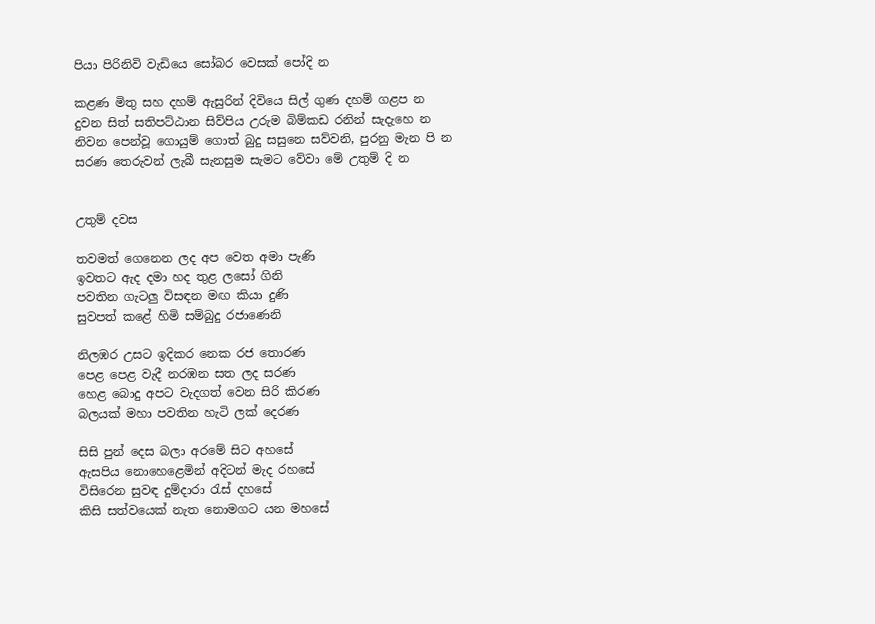පියා පිරිනිවි වැඩියෙ සෝබර වෙසක් පෝදි න

කළණ මිතු සහ දහම් ඇසුරින් දිවියෙ සිල් ගුණ දහම් ගළප න
දුවන සිත් සතිපට්ඨාන සිව්පිය උරුම බිම්කඩ රනින් සැදැහෙ න
නිවන පෙන්වූ ගොයුම් ගොත් බුදු සසුනෙ සව්වනි, පුරනු මැන පි න
සරණ තෙරුවන් ලැබී සැනසුම සැමට වේවා මේ උතුම් දි න


උතුම් දවස

තවමත් ගෙනෙන ලද අප වෙත අමා පැණි
ඉවතට ඇද දමා හද තුළ ලසෝ ගිනි
පවතින ගැටලු විසඳන මඟ කියා දුණි
සුවපත් කළේ හිමි සම්බුදු රජාණෙනි

නිලඹර උසට ඉදිකර නෙක රජ තොරණ
පෙළ පෙළ වැදී නරඹන සත ලද සරණ
හෙළ බොදු අපට වැදගත් වෙන සිරි කිරණ
බලයක් මහා පවතින හැටි ලක් දෙරණ

සිසි පුන් දෙස බලා අරමේ සිට අහසේ
ඇසපිය නොහෙළෙමින් අදිටන් මැද රහසේ
විසිරෙන සුවඳ දුම්දාරා රැස් දහසේ
කිසි සත්වයෙක් නැත නොමගට යන මහසේ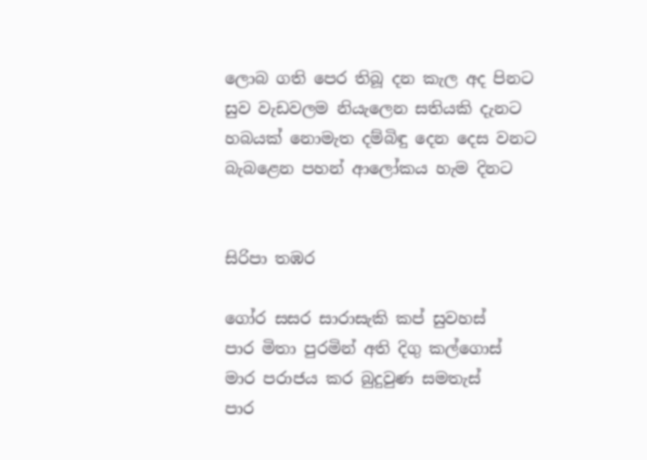ලොබ ගති පෙර තිබූ දන කැල අද පිනට
සුව වැඩවලම නියැලෙන සතියකි දැනට
හබයක් නොමැත දම්බිඳු දෙන දෙස වනට
බැබළෙන පහන් ආලෝකය හැම දිනට


සිරිපා තඹර

ගෝර සසර සාරාසැකි කප් සුවහස්
පාර මිතා පුරමින් අති දිගු කල්ගොස්
මාර පරාජය කර බුදුවුණ සමතැස්
පාර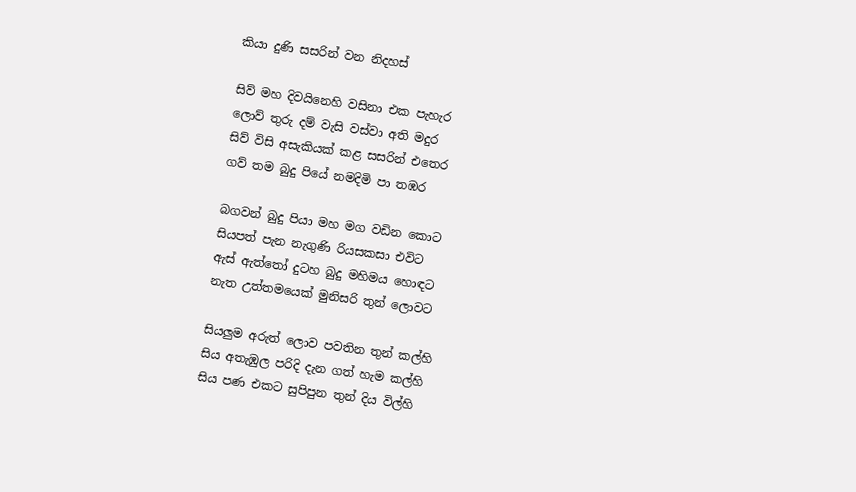කියා දුණි සසරින් වන නිදහස්

සිව් මහ දිවයිනෙහි වසිනා එක පැහැර
ලොව් තුරු දම් වැසි වස්වා අති මදුර
සිව් විසි අසැකියක් කළ සසරින් එතෙර
ගව් තම බුදු පියේ නමදිමි පා තඹර

බගවන් බුදු පියා මහ මග වඩින කොට
සියපත් පැන නැගුණි රියසකසා එවිට
ඇස් ඇත්තෝ දුටහ බුදු මහිමය හොඳට
නැත උත්තමයෙක් මුනිසරි තුන් ලොවට

සියලුම අරුත් ලොව පවතින තුන් කල්හි
සිය අතැඹුල පරිදි දැන ගත් හැම කල්හි
සිය පණ එකට සුපිපුන තුන් දිය විල්හි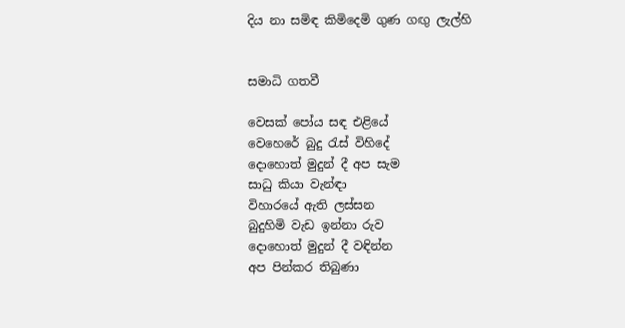දිය නා සමිඳ කිමිදෙමි ගුණ ගඟු ලැල්හි


සමාධි ගතවී

වෙසක් පෝය සඳ එළියේ
වෙහෙරේ බුදු රැස් විහිදේ
දොහොත් මුදුන් දී අප සැම
සාධු කියා වැන්ඳා
විහාරයේ ඇති ලස්සන
බුදුහිමි වැඩ ඉන්නා රුව
දොහොත් මුදුන් දී වඳින්න
අප පින්කර තිබුණා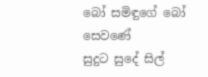බෝ සමිඳුගේ බෝ සෙවණේ
සුදුට සුදේ සිල්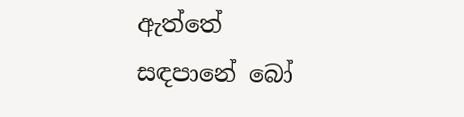ඇත්තේ
සඳපානේ බෝ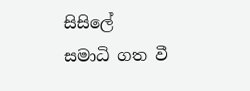සිසිලේ
සමාධි ගත වී